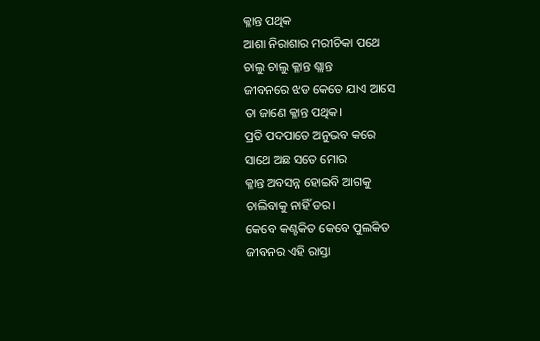କ୍ଳାନ୍ତ ପଥିକ
ଆଶା ନିରାଶାର ମରୀଚିକା ପଥେ
ଚାଲୁ ଚାଲୁ କ୍ଳାନ୍ତ ଶ୍ଲାନ୍ତ
ଜୀବନରେ ଝଡ କେତେ ଯାଏ ଆସେ
ତା ଜାଣେ କ୍ଳାନ୍ତ ପଥିକ।
ପ୍ରତି ପଦପାତେ ଅନୁଭବ କରେ
ସାଥେ ଅଛ ସତେ ମୋର
କ୍ଳାନ୍ତ ଅବସନ୍ନ ହୋଇବି ଆଗକୁ
ଚାଲିବାକୁ ନାହିଁ ଡର।
କେବେ କଣ୍ଟକିତ କେବେ ପୁଲକିତ
ଜୀବନର ଏହି ରାସ୍ତା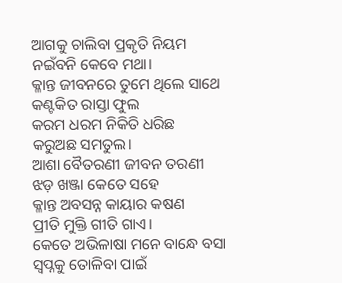ଆଗକୁ ଚାଲିବା ପ୍ରକୃତି ନିୟମ
ନଇଁବନି କେବେ ମଥା।
କ୍ଳାନ୍ତ ଜୀବନରେ ତୁମେ ଥିଲେ ସାଥେ
କଣ୍ଟକିତ ରାସ୍ତା ଫୁଲ
କରମ ଧରମ ନିକିତି ଧରିଛ
କରୁଅଛ ସମତୁଲ।
ଆଶା ବୈତରଣୀ ଜୀବନ ତରଣୀ
ଝଡ଼ ଖଞ୍ଜା କେତେ ସହେ
କ୍ଳାନ୍ତ ଅବସନ୍ନ କାୟାର କଷଣ
ପ୍ରୀତି ମୁକ୍ତି ଗୀତି ଗାଏ।
କେତେ ଅଭିଳାଷା ମନେ ବାନ୍ଧେ ବସା
ସ୍ବପ୍ନକୁ ତୋଳିବା ପାଇଁ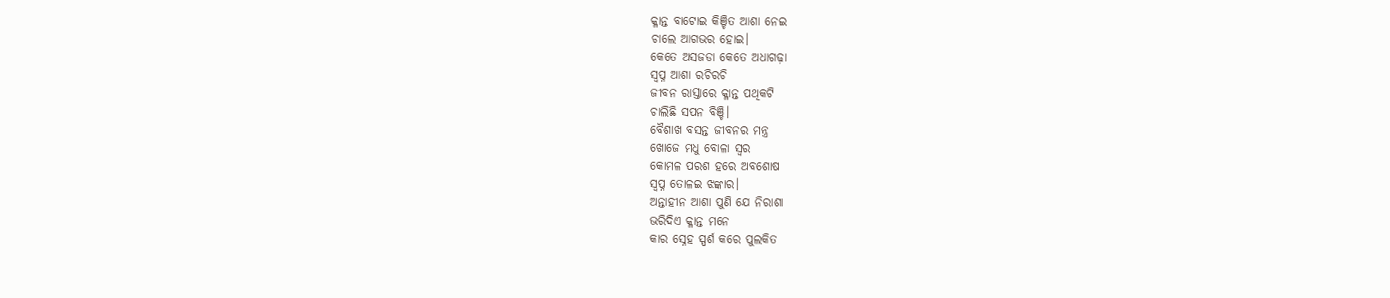କ୍ଳାନ୍ତ ବାଟୋଇ କିଞ୍ଚିତ ଆଶା ନେଇ
ଚାଲେ ଆଗଭର ହୋଇ।
କେତେ ଅସଜଡା କେତେ ଅଧାଗଢ଼ା
ସ୍ୱପ୍ନ ଆଶା ରଚିରଚି
ଜୀବନ ରାସ୍ତାରେ କ୍ଳାନ୍ତ ପଥିକଟି
ଚାଲିଛି ସପନ ବିଞ୍ଚି।
ବୈଶାଖ ବସନ୍ତ ଜୀବନର ମନ୍ତ୍ର
ଖୋଜେ ମଧୁ ବୋଳା ସ୍ୱର
କୋମଳ ପରଶ ହରେ ଅବଶୋଷ
ସ୍ୱପ୍ନ ତୋଳଇ ଝଙ୍କାର।
ଅନ୍ତାହୀନ ଆଶା ପୁଣି ଯେ ନିରାଶା
ଭରିଦିଏ କ୍ଳାନ୍ତ ମନେ
କାର ସ୍ନେହ ସ୍ପର୍ଶ କରେ ପୁଲକିତ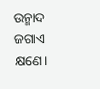ଉନ୍ମାଦ ଜଗାଏ କ୍ଷଣେ।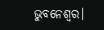ଭୁବନେଶ୍ୱର।